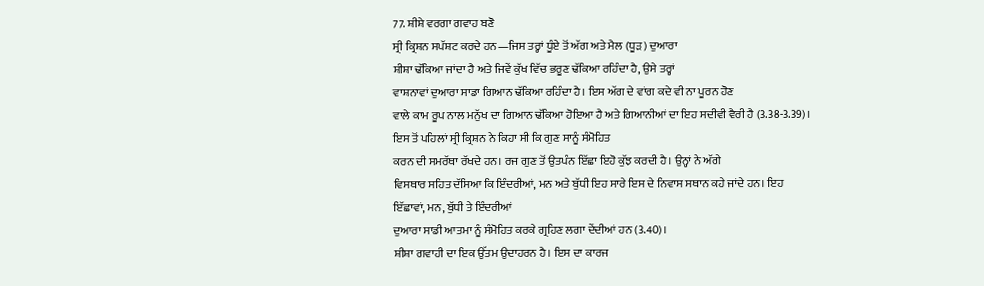77. ਸ਼ੀਸ਼ੇ ਵਰਗਾ ਗਵਾਹ ਬਣੋ
ਸ੍ਰੀ ਕ੍ਰਿਸ਼ਨ ਸਪੱਸ਼ਟ ਕਰਦੇ ਹਨ—ਜਿਸ ਤਰ੍ਹਾਂ ਧੂੰਏ ਤੋਂ ਅੱਗ ਅਤੇ ਮੈਲ (ਧੂੜ) ਦੁਆਰਾ
ਸ਼ੀਸ਼ਾ ਢੱਕਿਆ ਜਾਂਦਾ ਹੈ ਅਤੇ ਜਿਵੇਂ ਕੁੱਖ ਵਿੱਚ ਭਰੂਣ ਢੱਕਿਆ ਰਹਿੰਦਾ ਹੈ, ਉਸੇ ਤਰ੍ਹਾਂ
ਵਾਸ਼ਨਾਵਾਂ ਦੁਆਰਾ ਸਾਡਾ ਗਿਆਨ ਢੱਕਿਆ ਰਹਿੰਦਾ ਹੈ। ਇਸ ਅੱਗ ਦੇ ਵਾਂਗ ਕਦੇ ਵੀ ਨਾ ਪੂਰਨ ਹੋਣ
ਵਾਲੇ ਕਾਮ ਰੂਪ ਨਾਲ ਮਨੁੱਖ ਦਾ ਗਿਆਨ ਢੱਕਿਆ ਹੋਇਆ ਹੈ ਅਤੇ ਗਿਆਨੀਆਂ ਦਾ ਇਹ ਸਦੀਵੀ ਵੈਰੀ ਹੈ (3.38-3.39)।
ਇਸ ਤੋਂ ਪਹਿਲਾਂ ਸ੍ਰੀ ਕ੍ਰਿਸ਼ਨ ਨੇ ਕਿਹਾ ਸੀ ਕਿ ਗੁਣ ਸਾਨੂੰ ਸੰਮੋਹਿਤ
ਕਰਨ ਦੀ ਸਮਰੱਥਾ ਰੱਖਦੇ ਹਨ। ਰਜ ਗੁਣ ਤੋਂ ਉਤਪੰਨ ਇੱਛਾ ਇਹੋ ਕੁੱਝ ਕਰਦੀ ਹੈ। ਉਨ੍ਹਾਂ ਨੇ ਅੱਗੇ
ਵਿਸਥਾਰ ਸਹਿਤ ਦੱਸਿਆ ਕਿ ਇੰਦਰੀਆਂ, ਮਨ ਅਤੇ ਬੁੱਧੀ ਇਹ ਸਾਰੇ ਇਸ ਦੇ ਨਿਵਾਸ ਸਥਾਨ ਕਹੇ ਜਾਂਦੇ ਹਨ। ਇਹ
ਇੱਛਾਵਾਂ, ਮਨ, ਬੁੱਧੀ ਤੇ ਇੰਦਰੀਆਂ
ਦੁਆਰਾ ਸਾਡੀ ਆਤਮਾ ਨੂੰ ਸੰਮੋਹਿਤ ਕਰਕੇ ਗ੍ਰਹਿਣ ਲਗਾ ਦੇਂਦੀਆਂ ਹਨ (3.40)।
ਸ਼ੀਸ਼ਾ ਗਵਾਹੀ ਦਾ ਇਕ ਉੱਤਮ ਉਦਾਹਰਨ ਹੈ। ਇਸ ਦਾ ਕਾਰਜ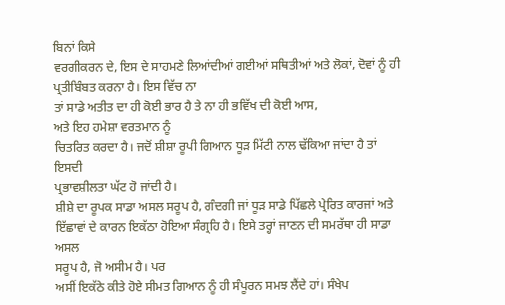ਬਿਨਾਂ ਕਿਸੇ
ਵਰਗੀਕਰਨ ਦੇ, ਇਸ ਦੇ ਸਾਹਮਣੇ ਲਿਆਂਦੀਆਂ ਗਈਆਂ ਸਥਿਤੀਆਂ ਅਤੇ ਲੋਕਾਂ, ਦੋਵਾਂ ਨੂੰ ਹੀ ਪ੍ਰਤੀਬਿੰਬਤ ਕਰਨਾ ਹੈ। ਇਸ ਵਿੱਚ ਨਾ
ਤਾਂ ਸਾਡੇ ਅਤੀਤ ਦਾ ਹੀ ਕੋਈ ਭਾਰ ਹੈ ਤੇ ਨਾ ਹੀ ਭਵਿੱਖ ਦੀ ਕੋਈ ਆਸ,
ਅਤੇ ਇਹ ਹਮੇਸ਼ਾ ਵਰਤਮਾਨ ਨੂੰ
ਚਿਤਰਿਤ ਕਰਦਾ ਹੈ। ਜਦੋਂ ਸ਼ੀਸ਼ਾ ਰੂਪੀ ਗਿਆਨ ਧੂੜ ਮਿੱਟੀ ਨਾਲ ਢੱਕਿਆ ਜਾਂਦਾ ਹੈ ਤਾਂ ਇਸਦੀ
ਪ੍ਰਭਾਵਸ਼ੀਲਤਾ ਘੱਟ ਹੋ ਜਾਂਦੀ ਹੈ।
ਸ਼ੀਸ਼ੇ ਦਾ ਰੂਪਕ ਸਾਡਾ ਅਸਲ ਸਰੂਪ ਹੈ, ਗੰਦਗੀ ਜਾਂ ਧੂੜ ਸਾਡੇ ਪਿੱਛਲੇ ਪ੍ਰੇਰਿਤ ਕਾਰਜਾਂ ਅਤੇ
ਇੱਛਾਵਾਂ ਦੇ ਕਾਰਨ ਇਕੱਠਾ ਹੋਇਆ ਸੰਗ੍ਰਹਿ ਹੈ। ਇਸੇ ਤਰ੍ਹਾਂ ਜਾਣਨ ਦੀ ਸਮਰੱਥਾ ਹੀ ਸਾਡਾ ਅਸਲ
ਸਰੂਪ ਹੈ, ਜੋ ਅਸੀਮ ਹੈ। ਪਰ
ਅਸੀਂ ਇਕੱਠੇ ਕੀਤੇ ਹੋਏ ਸੀਮਤ ਗਿਆਨ ਨੂੰ ਹੀ ਸੰਪੂਰਨ ਸਮਝ ਲੈਂਦੇ ਹਾਂ। ਸੰਖੇਪ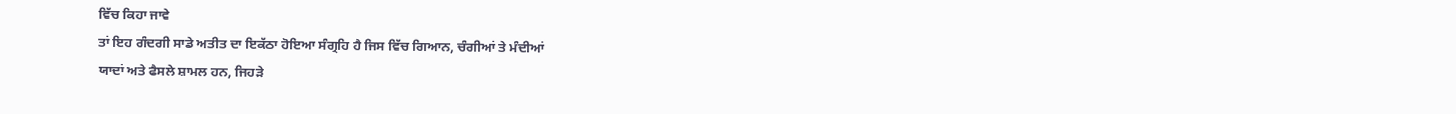ਵਿੱਚ ਕਿਹਾ ਜਾਵੇ
ਤਾਂ ਇਹ ਗੰਦਗੀ ਸਾਡੇ ਅਤੀਤ ਦਾ ਇਕੱਠਾ ਹੋਇਆ ਸੰਗ੍ਰਹਿ ਹੈ ਜਿਸ ਵਿੱਚ ਗਿਆਨ, ਚੰਗੀਆਂ ਤੇ ਮੰਦੀਆਂ
ਯਾਦਾਂ ਅਤੇ ਫੈਸਲੇ ਸ਼ਾਮਲ ਹਨ, ਜਿਹੜੇ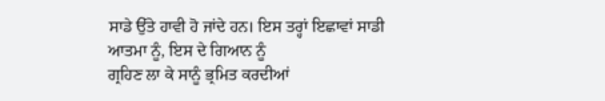ਸਾਡੇ ਉੱਤੇ ਹਾਵੀ ਹੋ ਜਾਂਦੇ ਹਨ। ਇਸ ਤਰ੍ਹਾਂ ਇਛਾਵਾਂ ਸਾਡੀ
ਆਤਮਾ ਨੂੰ, ਇਸ ਦੇ ਗਿਆਨ ਨੂੰ
ਗ੍ਰਹਿਣ ਲਾ ਕੇ ਸਾਨੂੰ ਭ੍ਰਮਿਤ ਕਰਦੀਆਂ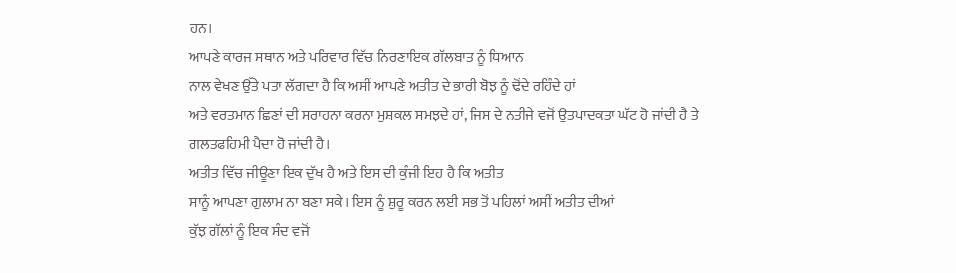ਹਨ।
ਆਪਣੇ ਕਾਰਜ ਸਥਾਨ ਅਤੇ ਪਰਿਵਾਰ ਵਿੱਚ ਨਿਰਣਾਇਕ ਗੱਲਬਾਤ ਨੂੰ ਧਿਆਨ
ਨਾਲ ਵੇਖਣ ਉੱਤੇ ਪਤਾ ਲੱਗਦਾ ਹੈ ਕਿ ਅਸੀਂ ਆਪਣੇ ਅਤੀਤ ਦੇ ਭਾਰੀ ਬੋਝ ਨੂੰ ਢੋਂਦੇ ਰਹਿੰਦੇ ਹਾਂ
ਅਤੇ ਵਰਤਮਾਨ ਛਿਣਾਂ ਦੀ ਸਰਾਹਨਾ ਕਰਨਾ ਮੁਸ਼ਕਲ ਸਮਝਦੇ ਹਾਂ, ਜਿਸ ਦੇ ਨਤੀਜੇ ਵਜੋਂ ਉਤਪਾਦਕਤਾ ਘੱਟ ਹੋ ਜਾਂਦੀ ਹੈ ਤੇ
ਗਲਤਫਹਿਮੀ ਪੈਦਾ ਹੋ ਜਾਂਦੀ ਹੈ।
ਅਤੀਤ ਵਿੱਚ ਜੀਊਣਾ ਇਕ ਦੁੱਖ ਹੈ ਅਤੇ ਇਸ ਦੀ ਕੁੰਜੀ ਇਹ ਹੈ ਕਿ ਅਤੀਤ
ਸਾਨੂੰ ਆਪਣਾ ਗੁਲਾਮ ਨਾ ਬਣਾ ਸਕੇ। ਇਸ ਨੂੰ ਸ਼ੁਰੂ ਕਰਨ ਲਈ ਸਭ ਤੋਂ ਪਹਿਲਾਂ ਅਸੀਂ ਅਤੀਤ ਦੀਆਂ
ਕੁੱਝ ਗੱਲਾਂ ਨੂੰ ਇਕ ਸੰਦ ਵਜੋਂ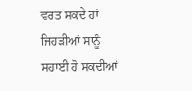ਵਰਤ ਸਕਦੇ ਹਾਂ ਜਿਹੜੀਆਂ ਸਾਨੂੰ ਸਹਾਈ ਹੋ ਸਕਦੀਆਂ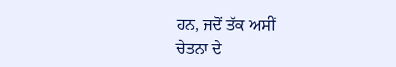ਹਨ, ਜਦੋਂ ਤੱਕ ਅਸੀਂ
ਚੇਤਨਾ ਦੇ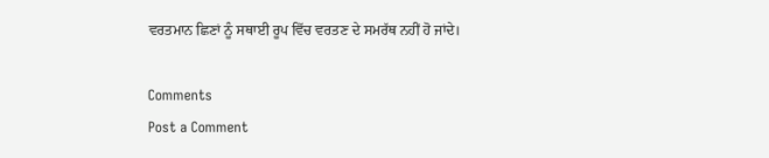ਵਰਤਮਾਨ ਛਿਣਾਂ ਨੂੰ ਸਥਾਈ ਰੂਪ ਵਿੱਚ ਵਰਤਣ ਦੇ ਸਮਰੱਥ ਨਹੀਂ ਹੋ ਜਾਂਦੇ।

Comments
Post a Comment